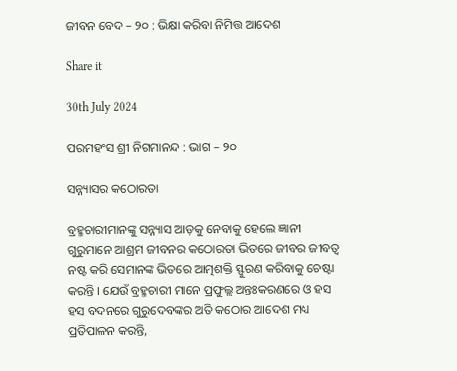ଜୀବନ ବେଦ – ୨୦ : ଭିକ୍ଷା କରିବା ନିମିତ୍ତ ଆଦେଶ

Share it

30th July 2024

ପରମହଂସ ଶ୍ରୀ ନିଗମାନନ୍ଦ : ଭାଗ – ୨୦

ସନ୍ନ୍ୟାସର କଠୋରତା

ବ୍ରହ୍ମଚାରୀମାନଙ୍କୁ ସନ୍ନ୍ୟାସ ଆଡ଼କୁ ନେବାକୁ ହେଲେ ଜ୍ଞାନୀ ଗୁରୁମାନେ ଆଶ୍ରମ ଜୀବନର କଠୋରତା ଭିତରେ ଜୀବର ଜୀବତ୍ଵ ନଷ୍ଟ କରି ସେମାନଙ୍କ ଭିତରେ ଆତ୍ମଶକ୍ତି ସ୍ଫୁରଣ କରିବାକୁ ଚେଷ୍ଟା କରନ୍ତି । ଯେଉଁ ବ୍ରହ୍ମଚାରୀ ମାନେ ପ୍ରଫୁଲ୍ଲ ଅନ୍ତଃକରଣରେ ଓ ହସ ହସ ବଦନରେ ଗୁରୁଦେବଙ୍କର ଅତି କଠୋର ଆଦେଶ ମଧ୍ୟ ପ୍ରତିପାଳନ କରନ୍ତି,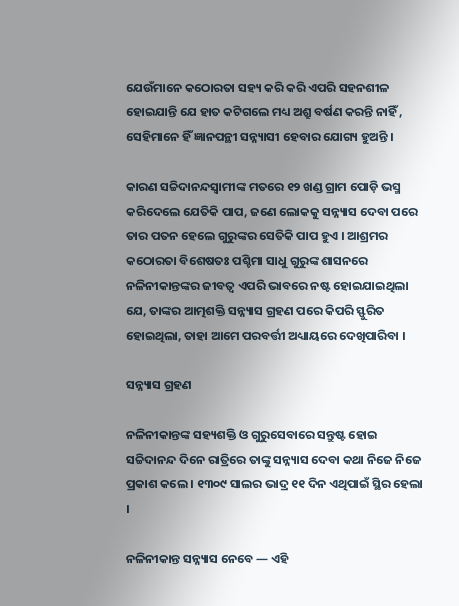ଯେଉଁମାନେ କଠୋରତା ସହ୍ୟ କରି କରି ଏପରି ସହନଶୀଳ ହୋଇଯାନ୍ତି ଯେ ହାତ କଟିଗଲେ ମଧ୍ୟ ଅଶ୍ରୁ ବର୍ଷଣ କରନ୍ତି ନାହିଁ , ସେହିମାନେ ହିଁ ଜ୍ଞାନପନ୍ଥୀ ସନ୍ନ୍ୟାସୀ ହେବାର ଯୋଗ୍ୟ ହୁଅନ୍ତି ।

କାରଣ ସଚ୍ଚିଦାନନ୍ଦସ୍ୱାମୀଙ୍କ ମତରେ ୧୨ ଖଣ୍ଡ ଗ୍ରାମ ପୋଡ଼ି ଭସ୍ମ କରିଦେଲେ ଯେତିକି ପାପ, ଜଣେ ଲୋକକୁ ସନ୍ନ୍ୟାସ ଦେବା ପରେ ତାର ପତନ ହେଲେ ଗୁରୁଙ୍କର ସେତିକି ପାପ ହୁଏ । ଆଶ୍ରମର କଠୋରତା ବିଶେଷତଃ ପଶ୍ଚିମା ସାଧୁ ଗୁରୁଙ୍କ ଶାସନରେ ନଳିନୀକାନ୍ତଙ୍କର ଜୀବତ୍ବ ଏପରି ଭାବରେ ନଷ୍ଟ ହୋଇଯାଇଥିଲା ଯେ, ତାଙ୍କର ଆତ୍ମଶକ୍ତି ସନ୍ନ୍ୟାସ ଗ୍ରହଣ ପରେ କିପରି ସ୍ଫୁରିତ ହୋଇଥିଲା, ତାହା ଆମେ ପରବର୍ତ୍ତୀ ଅଧ୍ୟାୟରେ ଦେଖିପାରିବା ।

ସନ୍ନ୍ୟାସ ଗ୍ରହଣ

ନଳିନୀକାନ୍ତଙ୍କ ସହ୍ୟଶକ୍ତି ଓ ଗୁରୁସେବାରେ ସନ୍ତୁଷ୍ଟ ହୋଇ ସଚ୍ଚିଦାନନ୍ଦ ଦିନେ ରାତ୍ରିରେ ତାଙ୍କୁ ସନ୍ନ୍ୟାସ ଦେବା କଥା ନିଜେ ନିଜେ ପ୍ରକାଶ କଲେ । ୧୩୦୯ ସାଲର ଭାଦ୍ର ୧୧ ଦିନ ଏଥିପାଇଁ ସ୍ଥିର ହେଲା ।

ନଳିନୀକାନ୍ତ ସନ୍ନ୍ୟାସ ନେବେ — ଏହି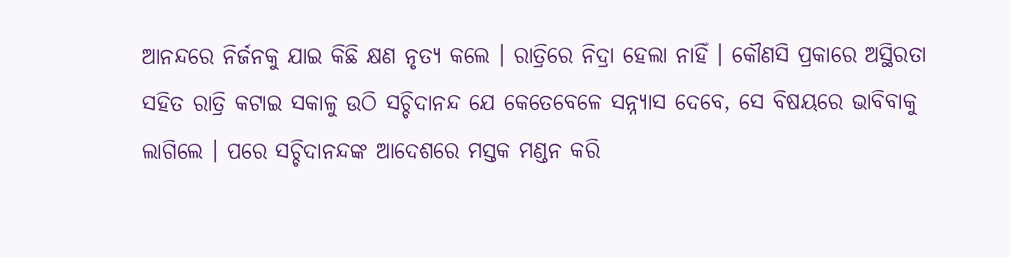ଆନନ୍ଦରେ ନିର୍ଜନକୁ ଯାଇ କିଛି କ୍ଷଣ ନୃତ୍ୟ କଲେ । ରାତ୍ରିରେ ନିଦ୍ରା ହେଲା ନାହିଁ । କୌଣସି ପ୍ରକାରେ ଅସ୍ଥିରତା ସହିତ ରାତ୍ରି କଟାଇ ସକାଳୁ ଉଠି ସଚ୍ଚିଦାନନ୍ଦ ଯେ କେତେବେଳେ ସନ୍ନ୍ୟାସ ଦେବେ, ସେ ବିଷୟରେ ଭାବିବାକୁ ଲାଗିଲେ । ପରେ ସଚ୍ଚିଦାନନ୍ଦଙ୍କ ଆଦେଶରେ ମସ୍ତକ ମଣ୍ଡନ କରି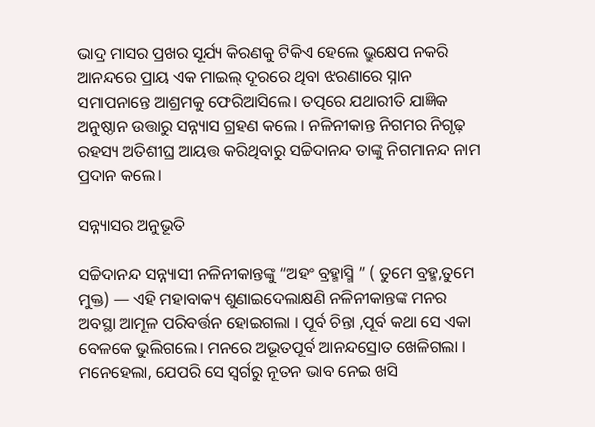ଭାଦ୍ର ମାସର ପ୍ରଖର ସୂର୍ଯ୍ୟ କିରଣକୁ ଟିକିଏ ହେଲେ ଭ୍ରୁକ୍ଷେପ ନକରି ଆନନ୍ଦରେ ପ୍ରାୟ ଏକ ମାଇଲ୍ ଦୂରରେ ଥିବା ଝରଣାରେ ସ୍ନାନ ସମାପନାନ୍ତେ ଆଶ୍ରମକୁ ଫେରିଆସିଲେ। ତତ୍ପରେ ଯଥାରୀତି ଯାଜ୍ଞିକ ଅନୁଷ୍ଠାନ ଉତ୍ତାରୁ ସନ୍ନ୍ୟାସ ଗ୍ରହଣ କଲେ । ନଳିନୀକାନ୍ତ ନିଗମର ନିଗୃଢ଼ ରହସ୍ୟ ଅତିଶୀଘ୍ର ଆୟତ୍ତ କରିଥିବାରୁ ସଚ୍ଚିଦାନନ୍ଦ ତାଙ୍କୁ ନିଗମାନନ୍ଦ ନାମ ପ୍ରଦାନ କଲେ।

ସନ୍ନ୍ୟାସର ଅନୁଭୂତି

ସଚ୍ଚିଦାନନ୍ଦ ସନ୍ନ୍ୟାସୀ ନଳିନୀକାନ୍ତଙ୍କୁ “ଅହଂ ବ୍ରହ୍ମାସ୍ମି ” ( ତୁମେ ବ୍ରହ୍ମ,ତୁମେ ମୁକ୍ତ) — ଏହି ମହାବାକ୍ୟ ଶୁଣାଇଦେଲାକ୍ଷଣି ନଳିନୀକାନ୍ତଙ୍କ ମନର ଅବସ୍ଥା ଆମୂଳ ପରିବର୍ତ୍ତନ ହୋଇଗଲା । ପୂର୍ବ ଚିନ୍ତା ,ପୂର୍ବ କଥା ସେ ଏକା ବେଳକେ ଭୁଲିଗଲେ। ମନରେ ଅଭୂତପୂର୍ବ ଆନନ୍ଦସ୍ରୋତ ଖେଳିଗଲା । ମନେହେଲା, ଯେପରି ସେ ସ୍ଵର୍ଗରୁ ନୂତନ ଭାବ ନେଇ ଖସି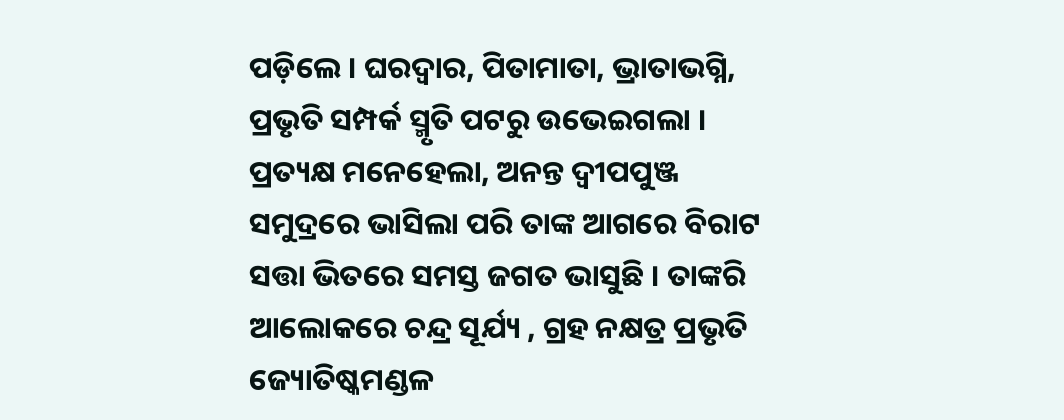ପଡ଼ିଲେ । ଘରଦ୍ୱାର, ପିତାମାତା, ଭ୍ରାତାଭଗ୍ନି, ପ୍ରଭୃତି ସମ୍ପର୍କ ସ୍ମୃତି ପଟରୁ ଉଭେଇଗଲା । ପ୍ରତ୍ୟକ୍ଷ ମନେହେଲା, ଅନନ୍ତ ଦ୍ଵୀପପୁଞ୍ଜ ସମୁଦ୍ରରେ ଭାସିଲା ପରି ତାଙ୍କ ଆଗରେ ବିରାଟ ସତ୍ତା ଭିତରେ ସମସ୍ତ ଜଗତ ଭାସୁଛି । ତାଙ୍କରି ଆଲୋକରେ ଚନ୍ଦ୍ର ସୂର୍ଯ୍ୟ , ଗ୍ରହ ନକ୍ଷତ୍ର ପ୍ରଭୃତି ଜ୍ୟୋତିଷ୍କମଣ୍ଡଳ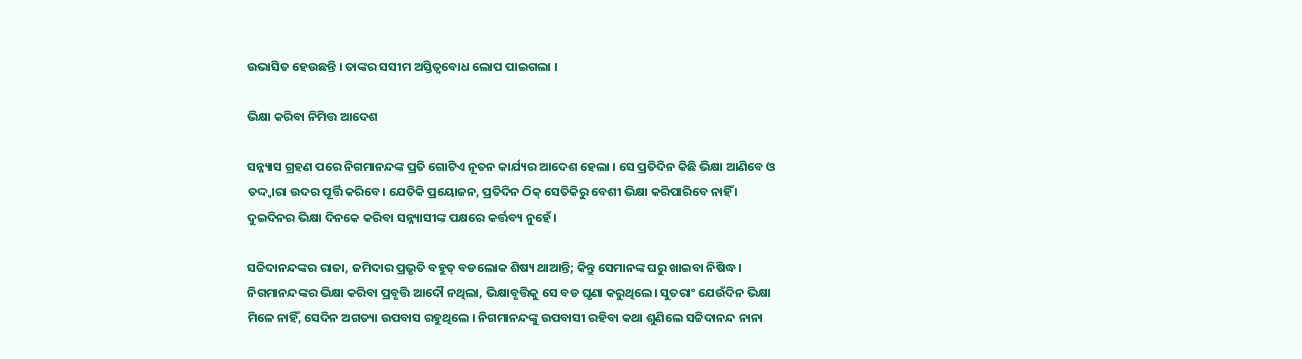ଉଭାସିତ ହେଉଛନ୍ତି । ତାଙ୍କର ସସୀମ ଅସ୍ତିତ୍ୱବୋଧ ଲୋପ ପାଇଗଲା ।

ଭିକ୍ଷା କରିବା ନିମିତ୍ତ ଆଦେଶ

ସନ୍ନ୍ୟାସ ଗ୍ରହଣ ପରେ ନିଗମାନନ୍ଦଙ୍କ ପ୍ରତି ଗୋଟିଏ ନୂତନ କାର୍ଯ୍ୟର ଆଦେଶ ହେଲା । ସେ ପ୍ରତିଦିନ କିଛି ଭିକ୍ଷା ଆଣିବେ ଓ ତଦ୍ଦ୍ୱାରା ଉଦର ପୂର୍ତ୍ତି କରିବେ। ଯେତିକି ପ୍ରୟୋଜନ, ପ୍ରତିଦିନ ଠିକ୍ ସେତିକିରୁ ବେଶୀ ଭିକ୍ଷା କରିପାରିବେ ନାହିଁ । ଦୁଇଦିନର ଭିକ୍ଷା ଦିନକେ କରିବା ସନ୍ନ୍ୟାସୀଙ୍କ ପକ୍ଷରେ କର୍ତ୍ତବ୍ୟ ନୁହେଁ ।

ସଚ୍ଚିଦାନନ୍ଦଙ୍କର ରାଜା, ଜମିଦାର ପ୍ରଭୃତି ବହୁତ୍ ବଡଲୋକ ଶିଷ୍ୟ ଥାଆନ୍ତି; କିନ୍ତୁ ସେମାନଙ୍କ ଘରୁ ଖାଇବା ନିଷିଦ୍ଧ। ନିଗମାନନ୍ଦଙ୍କର ଭିକ୍ଷା କରିବା ପ୍ରବୃତ୍ତି ଆଦୌ ନଥିଲା, ଭିକ୍ଷାବୃତ୍ତିକୁ ସେ ବଡ ଘୃଣା କରୁଥିଲେ। ସୁତରାଂ ଯେଉଁଦିନ ଭିକ୍ଷା ମିଳେ ନାହିଁ, ସେଦିନ ଅଗତ୍ୟା ଉପବାସ ରହୁଥିଲେ । ନିଗମାନନ୍ଦଙ୍କୁ ଉପବାସୀ ରହିବା କଥା ଶୁଣିଲେ ସଚ୍ଚିଦାନନ୍ଦ ନାନା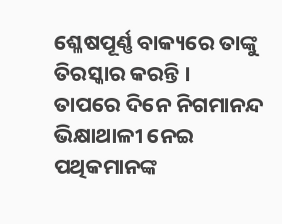ଶ୍ଳେଷପୂର୍ଣ୍ଣ ବାକ୍ୟରେ ତାଙ୍କୁ ତିରସ୍କାର କରନ୍ତି ।
ତାପରେ ଦିନେ ନିଗମାନନ୍ଦ ଭିକ୍ଷାଥାଳୀ ନେଇ ପଥିକମାନଙ୍କ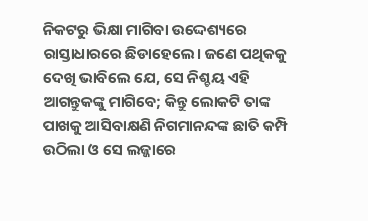ନିକଟରୁ ଭିକ୍ଷା ମାଗିବା ଉଦ୍ଦେଶ୍ୟରେ ରାସ୍ତାଧାରରେ ଛିଡାହେଲେ। ଜଣେ ପଥିକକୁ ଦେଖି ଭାବିଲେ ଯେ, ସେ ନିଶ୍ଚୟ ଏହି ଆଗନ୍ତୁକଙ୍କୁ ମାଗିବେ; କିନ୍ତୁ ଲୋକଟି ତାଙ୍କ ପାଖକୁ ଆସିବାକ୍ଷଣି ନିଗମାନନ୍ଦଙ୍କ ଛାତି କମ୍ପି ଉଠିଲା ଓ ସେ ଲଜ୍ଜାରେ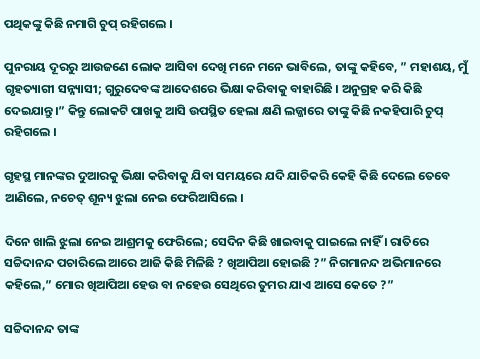ପଥିକଙ୍କୁ କିଛି ନମାଗି ଚୁପ୍ ରହିଗଲେ ।

ପୁନରାୟ ଦୂରରୁ ଆଉଜଣେ ଲୋକ ଆସିବା ଦେଖି ମନେ ମନେ ଭାବିଲେ, ତାଙ୍କୁ କହିବେ, ” ମହାଶୟ, ମୁଁ ଗୃହତ୍ୟାଗୀ ସନ୍ନ୍ୟାସୀ; ଗୁରୁଦେବଙ୍କ ଆଦେଶରେ ଭିକ୍ଷା କରିବାକୁ ବାହାରିଛି । ଅନୁଗ୍ରହ କରି କିଛି ଦେଇଯାନ୍ତୁ।” କିନ୍ତୁ ଲୋକଟି ପାଖକୁ ଆସି ଉପସ୍ଥିତ ହେଲା କ୍ଷଣି ଲଜ୍ଜାରେ ତାଙ୍କୁ କିଛି ନକହିପାରି ଚୁପ୍ ରହିଗଲେ ।

ଗୃହସ୍ଥ ମାନଙ୍କର ଦୁଆରକୁ ଭିକ୍ଷା କରିବାକୁ ଯିବା ସମୟରେ ଯଦି ଯାଚିକରି କେହି କିଛି ଦେଲେ ତେବେ ଆଣିଲେ, ନଚେତ୍ ଶୂନ୍ୟ ଝୁଲା ନେଇ ଫେରିଆସିଲେ ।

ଦିନେ ଖାଲି ଝୁଲା ନେଇ ଆଶ୍ରମକୁ ଫେରିଲେ; ସେଦିନ କିଛି ଖାଇବାକୁ ପାଇଲେ ନାହିଁ । ରାତିରେ ସଚ୍ଚିଦାନନ୍ଦ ପଚାରିଲେ ଆରେ ଆଜି କିଛି ମିଳିଛି ? ଖିଆପିଆ ହୋଇଛି ?” ନିଗମାନନ୍ଦ ଅଭିମାନରେ କହିଲେ,” ମୋର ଖିଆପିଆ ହେଉ ବା ନହେଉ ସେଥିରେ ତୁମର ଯାଏ ଆସେ କେତେ ?”

ସଚ୍ଚିଦାନନ୍ଦ ତାଙ୍କ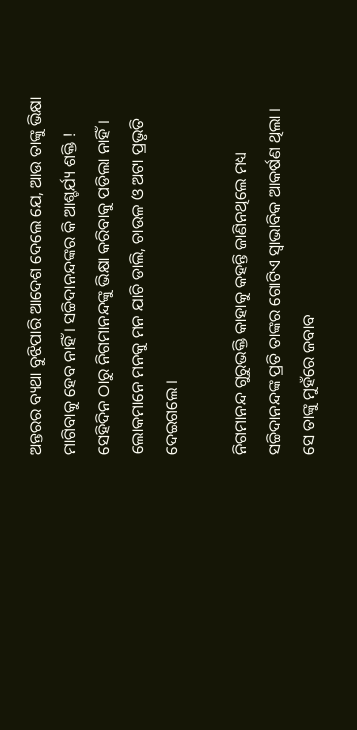ଅନ୍ତରର ବ୍ୟଥା ବୁଝିପାରି ଆଦେଶ ଦେଲେ ଯେ, ଆଉ ତାଙ୍କୁ ଭିକ୍ଷା ମାଗିବାକୁ ହେବ ନାହିଁ । ସଚ୍ଚିଦାନନ୍ଦଙ୍କର କି ଆଶ୍ଚର୍ଯ୍ୟ ଶକ୍ତି ! ସେହିଦିନ ଠାରୁ ନିଗମାନନ୍ଦଙ୍କୁ ଭିକ୍ଷା କରିବାକୁ ପଡିଲା ନାହିଁ । ଲୋକମାନେ ମନକୁ ମନ ଯାଚି ଡାଲି, ଚାଉଳ ଓ ଅଟା ପ୍ରଭୃତି ଦେଇଗଲେ ।

ନିଗମାନନ୍ଦ ଗୁରୁଭକ୍ତି କାହାକୁ କହନ୍ତି ଜାଣିନଥିଲେ ମଧ୍ୟ ସଚ୍ଚିଦାନନ୍ଦଙ୍କ ପ୍ରତି ତାଙ୍କର ଗୋଟିଏ ସ୍ଵାଭାବିକ ଆକର୍ଷଣ ଥିଲା । ସେ ତାଙ୍କୁ ମୁହଁରେ ଜବାବ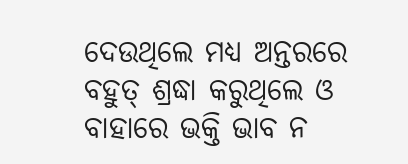ଦେଉଥିଲେ ମଧ୍ୟ ଅନ୍ତରରେ ବହୁତ୍ ଶ୍ରଦ୍ଧା କରୁଥିଲେ ଓ ବାହାରେ ଭକ୍ତି ଭାବ ନ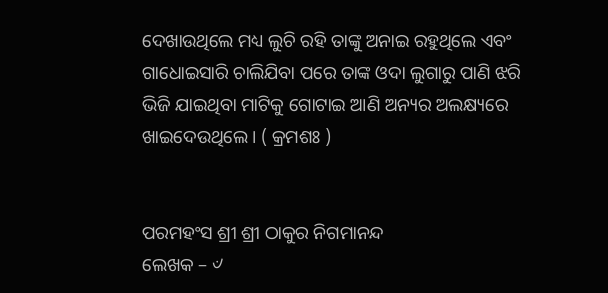ଦେଖାଉଥିଲେ ମଧ୍ୟ ଲୁଚି ରହି ତାଙ୍କୁ ଅନାଇ ରହୁଥିଲେ ଏବଂ ଗାଧୋଇସାରି ଚାଲିଯିବା ପରେ ତାଙ୍କ ଓଦା ଲୁଗାରୁ ପାଣି ଝରି ଭିଜି ଯାଇଥିବା ମାଟିକୁ ଗୋଟାଇ ଆଣି ଅନ୍ୟର ଅଲକ୍ଷ୍ୟରେ ଖାଇଦେଉଥିଲେ। ( କ୍ରମଶଃ )


ପରମହଂସ ଶ୍ରୀ ଶ୍ରୀ ଠାକୁର ନିଗମାନନ୍ଦ
ଲେଖକ – ୰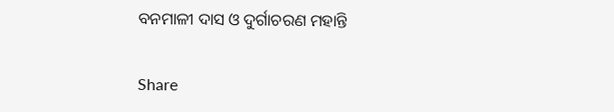ବନମାଳୀ ଦାସ ଓ ଦୁର୍ଗାଚରଣ ମହାନ୍ତି


Share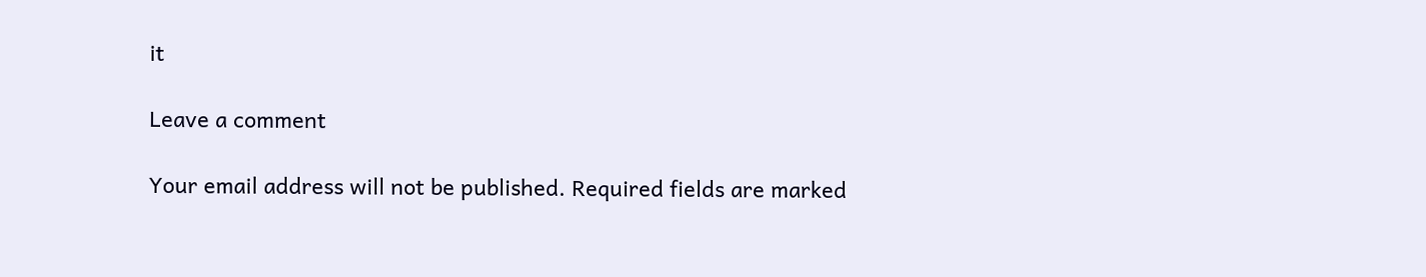it

Leave a comment

Your email address will not be published. Required fields are marked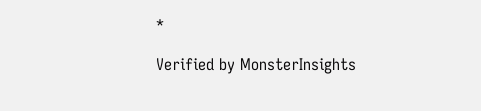*

Verified by MonsterInsights